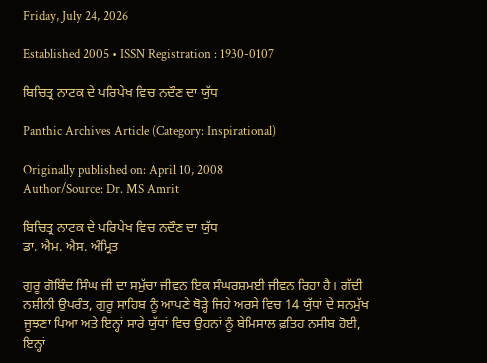Friday, July 24, 2026

Established 2005 • ISSN Registration : 1930-0107

ਬਿਚਿਤ੍ਰ ਨਾਟਕ ਦੇ ਪਰਿਪੇਖ ਵਿਚ ਨਦੌਣ ਦਾ ਯੁੱਧ

Panthic Archives Article (Category: Inspirational)

Originally published on: April 10, 2008
Author/Source: Dr. MS Amrit

ਬਿਚਿਤ੍ਰ ਨਾਟਕ ਦੇ ਪਰਿਪੇਖ ਵਿਚ ਨਦੌਣ ਦਾ ਯੁੱਧ
ਡਾ. ਐਮ. ਐਸ. ਅੰਮ੍ਰਿਤ

ਗੁਰੂ ਗੋਬਿੰਦ ਸਿੰਘ ਜੀ ਦਾ ਸਮੁੱਚਾ ਜੀਵਨ ਇਕ ਸੰਘਰਸ਼ਮਈ ਜੀਵਨ ਰਿਹਾ ਹੈ। ਗੱਦੀ ਨਸ਼ੀਨੀ ਉਪਰੰਤ, ਗੁਰੂ ਸਾਹਿਬ ਨੂੰ ਆਪਣੇ ਥੋੜ੍ਹੇ ਜਿਹੇ ਅਰਸੇ ਵਿਚ 14 ਯੁੱਧਾਂ ਦੇ ਸਨਮੁੱਖ ਜੂਝਣਾ ਪਿਆ ਅਤੇ ਇਨ੍ਹਾਂ ਸਾਰੇ ਯੁੱਧਾਂ ਵਿਚ ਉਹਨਾਂ ਨੂੰ ਬੇਮਿਸਾਲ ਫ਼ਤਿਹ ਨਸੀਬ ਹੋਈ, ਇਨ੍ਹਾਂ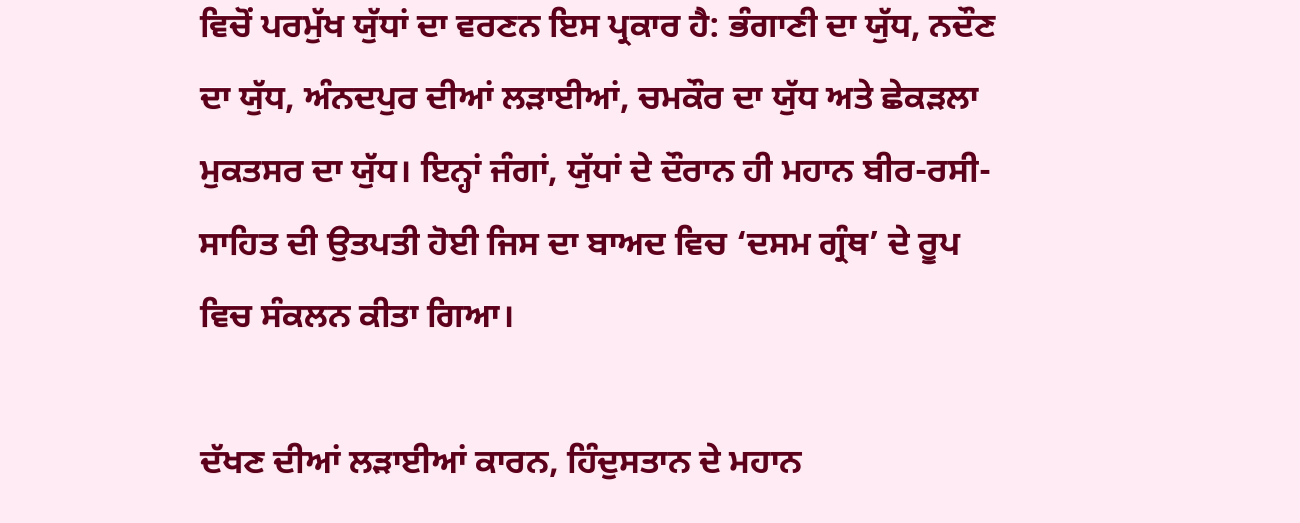ਵਿਚੋਂ ਪਰਮੁੱਖ ਯੁੱਧਾਂ ਦਾ ਵਰਣਨ ਇਸ ਪ੍ਰਕਾਰ ਹੈ: ਭੰਗਾਣੀ ਦਾ ਯੁੱਧ, ਨਦੌਣ ਦਾ ਯੁੱਧ, ਅੰਨਦਪੁਰ ਦੀਆਂ ਲੜਾਈਆਂ, ਚਮਕੌਰ ਦਾ ਯੁੱਧ ਅਤੇ ਛੇਕੜਲਾ ਮੁਕਤਸਰ ਦਾ ਯੁੱਧ। ਇਨ੍ਹਾਂ ਜੰਗਾਂ, ਯੁੱਧਾਂ ਦੇ ਦੌਰਾਨ ਹੀ ਮਹਾਨ ਬੀਰ-ਰਸੀ-ਸਾਹਿਤ ਦੀ ਉਤਪਤੀ ਹੋਈ ਜਿਸ ਦਾ ਬਾਅਦ ਵਿਚ ‘ਦਸਮ ਗ੍ਰੰਥ’ ਦੇ ਰੂਪ ਵਿਚ ਸੰਕਲਨ ਕੀਤਾ ਗਿਆ।

ਦੱਖਣ ਦੀਆਂ ਲੜਾਈਆਂ ਕਾਰਨ, ਹਿੰਦੁਸਤਾਨ ਦੇ ਮਹਾਨ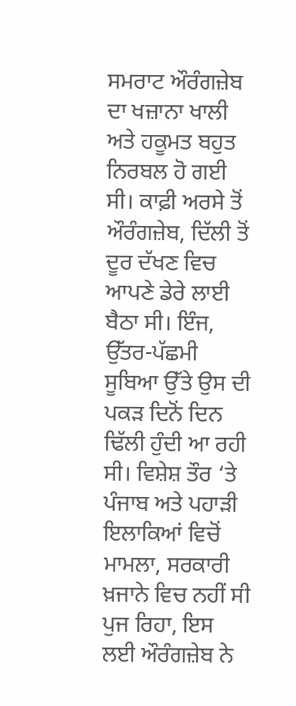ਸਮਰਾਟ ਔਰੰਗਜ਼ੇਬ ਦਾ ਖਜ਼ਾਨਾ ਖਾਲੀ ਅਤੇ ਹਕੂਮਤ ਬਹੁਤ ਨਿਰਬਲ ਹੋ ਗਈ ਸੀ। ਕਾਫ਼ੀ ਅਰਸੇ ਤੋਂ ਔਰੰਗਜ਼ੇਬ, ਦਿੱਲੀ ਤੋਂ ਦੂਰ ਦੱਖਣ ਵਿਚ ਆਪਣੇ ਡੇਰੇ ਲਾਈ ਬੈਠਾ ਸੀ। ਇੰਜ, ਉੱਤਰ-ਪੱਛਮੀ ਸੂਬਿਆ ਉੱਤੇ ਉਸ ਦੀ ਪਕੜ ਦਿਨੋਂ ਦਿਨ ਢਿੱਲੀ ਹੁੰਦੀ ਆ ਰਹੀ ਸੀ। ਵਿਸ਼ੇਸ਼ ਤੌਰ ‘ਤੇ ਪੰਜਾਬ ਅਤੇ ਪਹਾੜੀ ਇਲਾਕਿਆਂ ਵਿਚੋਂ ਮਾਮਲਾ, ਸਰਕਾਰੀ ਖ਼ਜਾਨੇ ਵਿਚ ਨਹੀਂ ਸੀ ਪੁਜ ਰਿਹਾ, ਇਸ ਲਈ ਔਰੰਗਜ਼ੇਬ ਨੇ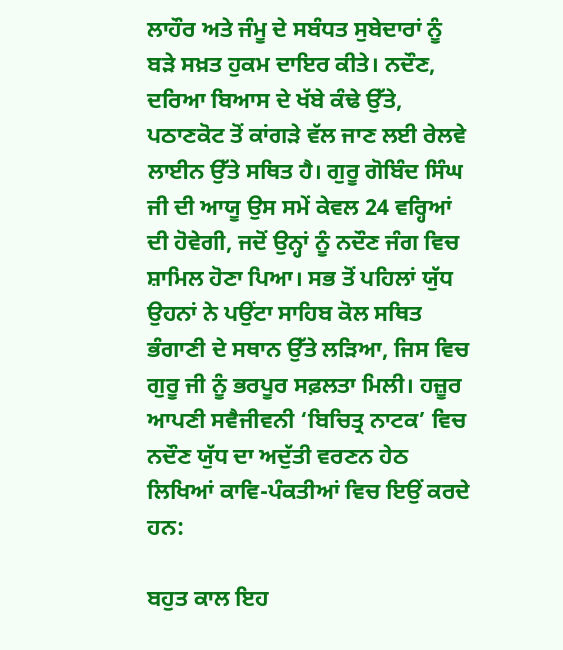ਲਾਹੌਰ ਅਤੇ ਜੰਮੂ ਦੇ ਸਬੰਧਤ ਸੁਬੇਦਾਰਾਂ ਨੂੰ ਬੜੇ ਸਖ਼ਤ ਹੁਕਮ ਦਾਇਰ ਕੀਤੇ। ਨਦੌਣ, ਦਰਿਆ ਬਿਆਸ ਦੇ ਖੱਬੇ ਕੰਢੇ ਉੱਤੇ, ਪਠਾਣਕੋਟ ਤੋਂ ਕਾਂਗੜੇ ਵੱਲ ਜਾਣ ਲਈ ਰੇਲਵੇ ਲਾਈਨ ਉੱਤੇ ਸਥਿਤ ਹੈ। ਗੁਰੂ ਗੋਬਿੰਦ ਸਿੰਘ ਜੀ ਦੀ ਆਯੂ ਉਸ ਸਮੇਂ ਕੇਵਲ 24 ਵਰ੍ਹਿਆਂ ਦੀ ਹੋਵੇਗੀ, ਜਦੋਂ ਉਨ੍ਹਾਂ ਨੂੰ ਨਦੌਣ ਜੰਗ ਵਿਚ ਸ਼ਾਮਿਲ ਹੋਣਾ ਪਿਆ। ਸਭ ਤੋਂ ਪਹਿਲਾਂ ਯੁੱਧ ਉਹਨਾਂ ਨੇ ਪਉਂਟਾ ਸਾਹਿਬ ਕੋਲ ਸਥਿਤ ਭੰਗਾਣੀ ਦੇ ਸਥਾਨ ਉੱਤੇ ਲੜਿਆ, ਜਿਸ ਵਿਚ ਗੁਰੂ ਜੀ ਨੂੰ ਭਰਪੂਰ ਸਫ਼ਲਤਾ ਮਿਲੀ। ਹਜ਼ੂਰ ਆਪਣੀ ਸਵੈਜੀਵਨੀ ‘ਬਿਚਿਤ੍ਰ ਨਾਟਕ’ ਵਿਚ ਨਦੌਣ ਯੁੱਧ ਦਾ ਅਦੁੱਤੀ ਵਰਣਨ ਹੇਠ ਲਿਖਿਆਂ ਕਾਵਿ-ਪੰਕਤੀਆਂ ਵਿਚ ਇਉਂ ਕਰਦੇ ਹਨ:

ਬਹੁਤ ਕਾਲ ਇਹ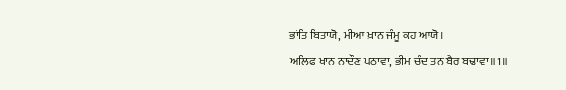ਭਾਂਤਿ ਬਿਤਾਯੋ, ਮੀਆ ਖ਼ਾਨ ਜੰਮੂ ਕਹ ਆਯੋ।
ਅਲਿਫ ਖਾਨ ਨਾਦੌਣ ਪਠਾਵਾ, ਭੀਮ ਚੰਦ ਤਨ ਬੈਰ ਬਢਾਵਾ॥1॥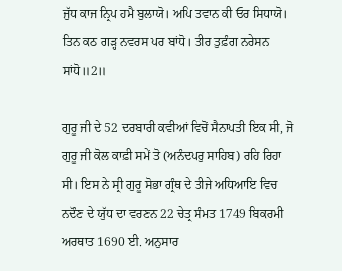ਜੁੱਧ ਕਾਜ ਨ੍ਰਿਪ ਹਮੈ ਬੁਲਾਯੋ। ਅਪਿ ਤਵਾਨ ਕੀ ਓਰ ਸਿਧਾਯੋ।
ਤਿਨ ਕਠ ਗੜ੍ਹ ਨਵਰਸ ਪਰ ਬਾਂਧੋ। ਤੀਰ ਤੁਫ਼ੰਗ ਨਰੇਸਨ ਸਾਂਧੋ॥2॥

ਗੁਰੂ ਜੀ ਦੇ 52 ਦਰਬਾਰੀ ਕਵੀਆਂ ਵਿਚੋਂ ਸੈਨਾਪਤੀ ਇਕ ਸੀ, ਜੋ ਗੁਰੂ ਜੀ ਕੋਲ ਕਾਫ਼ੀ ਸਮੇਂ ਤੋ (ਅਨੰਦਪਰੁ ਸਾਹਿਬ) ਰਹਿ ਰਿਹਾ ਸੀ। ਇਸ ਨੇ ਸ੍ਰੀ ਗੁਰੂ ਸੋਭਾ ਗ੍ਰੰਥ ਦੇ ਤੀਜੇ ਅਧਿਆਇ ਵਿਚ ਨਦੌਣ ਦੇ ਯੁੱਧ ਦਾ ਵਰਣਨ 22 ਚੇਤ੍ਰ ਸੰਮਤ 1749 ਬਿਕਰਮੀ ਅਰਥਾਤ 1690 ਈ. ਅਨੁਸਾਰ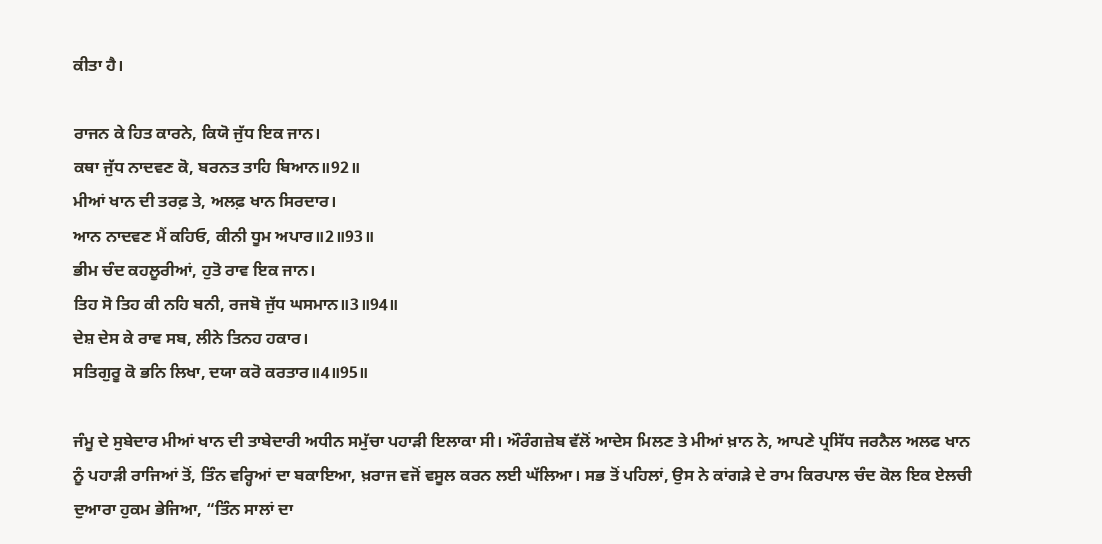ਕੀਤਾ ਹੈ।

ਰਾਜਨ ਕੇ ਹਿਤ ਕਾਰਨੇ, ਕਿਯੋ ਜੁੱਧ ਇਕ ਜਾਨ।
ਕਥਾ ਜੁੱਧ ਨਾਦਵਣ ਕੋ, ਬਰਨਤ ਤਾਹਿ ਬਿਆਨ॥92॥
ਮੀਆਂ ਖਾਨ ਦੀ ਤਰਫ਼ ਤੇ, ਅਲਫ਼ ਖਾਨ ਸਿਰਦਾਰ।
ਆਨ ਨਾਦਵਣ ਮੈਂ ਕਹਿਓ, ਕੀਨੀ ਧੂਮ ਅਪਾਰ॥2॥93॥
ਭੀਮ ਚੰਦ ਕਹਲੂਰੀਆਂ, ਹੁਤੋ ਰਾਵ ਇਕ ਜਾਨ।
ਤਿਹ ਸੋ ਤਿਹ ਕੀ ਨਹਿ ਬਨੀ, ਰਜਬੋ ਜੁੱਧ ਘਸਮਾਨ॥3॥94॥
ਦੇਸ਼ ਦੇਸ ਕੇ ਰਾਵ ਸਬ, ਲੀਨੇ ਤਿਨਹ ਹਕਾਰ।
ਸਤਿਗੁਰੂ ਕੋ ਭਨਿ ਲਿਖਾ, ਦਯਾ ਕਰੋ ਕਰਤਾਰ॥4॥95॥

ਜੰਮੂ ਦੇ ਸੁਬੇਦਾਰ ਮੀਆਂ ਖਾਨ ਦੀ ਤਾਬੇਦਾਰੀ ਅਧੀਨ ਸਮੁੱਚਾ ਪਹਾੜੀ ਇਲਾਕਾ ਸੀ। ਔਰੰਗਜ਼ੇਬ ਵੱਲੋਂ ਆਦੇਸ ਮਿਲਣ ਤੇ ਮੀਆਂ ਖ਼ਾਨ ਨੇ, ਆਪਣੇ ਪ੍ਰਸਿੱਧ ਜਰਨੈਲ ਅਲਫ ਖਾਨ ਨੂੰ ਪਹਾੜੀ ਰਾਜਿਆਂ ਤੋਂ, ਤਿੰਨ ਵਰ੍ਹਿਆਂ ਦਾ ਬਕਾਇਆ, ਖ਼ਰਾਜ ਵਜੋਂ ਵਸੂਲ ਕਰਨ ਲਈ ਘੱਲਿਆ। ਸਭ ਤੋਂ ਪਹਿਲਾਂ, ਉਸ ਨੇ ਕਾਂਗੜੇ ਦੇ ਰਾਮ ਕਿਰਪਾਲ ਚੰਦ ਕੋਲ ਇਕ ਏਲਚੀ ਦੁਆਰਾ ਹੁਕਮ ਭੇਜਿਆ, “ਤਿੰਨ ਸਾਲਾਂ ਦਾ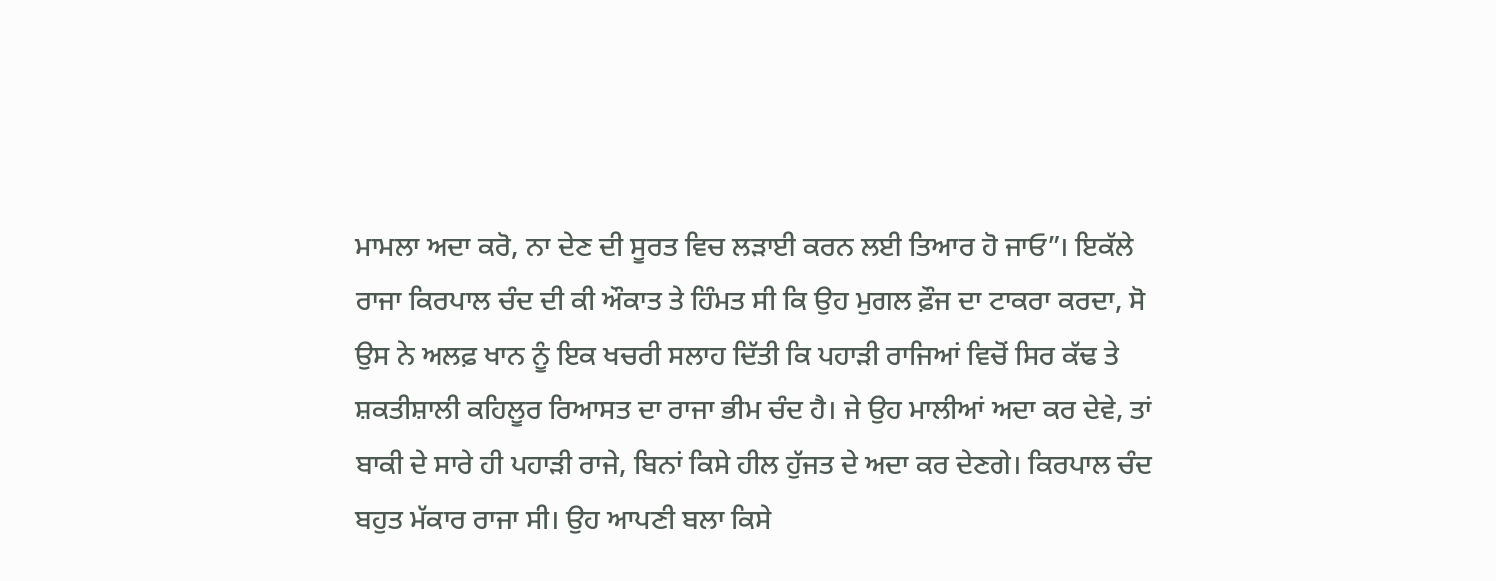ਮਾਮਲਾ ਅਦਾ ਕਰੋ, ਨਾ ਦੇਣ ਦੀ ਸੂਰਤ ਵਿਚ ਲੜਾਈ ਕਰਨ ਲਈ ਤਿਆਰ ਹੋ ਜਾਓ”। ਇਕੱਲੇ ਰਾਜਾ ਕਿਰਪਾਲ ਚੰਦ ਦੀ ਕੀ ਔਕਾਤ ਤੇ ਹਿੰਮਤ ਸੀ ਕਿ ਉਹ ਮੁਗਲ ਫ਼ੌਜ ਦਾ ਟਾਕਰਾ ਕਰਦਾ, ਸੋ ਉਸ ਨੇ ਅਲਫ਼ ਖਾਨ ਨੂੰ ਇਕ ਖਚਰੀ ਸਲਾਹ ਦਿੱਤੀ ਕਿ ਪਹਾੜੀ ਰਾਜਿਆਂ ਵਿਚੋਂ ਸਿਰ ਕੱਢ ਤੇ ਸ਼ਕਤੀਸ਼ਾਲੀ ਕਹਿਲੂਰ ਰਿਆਸਤ ਦਾ ਰਾਜਾ ਭੀਮ ਚੰਦ ਹੈ। ਜੇ ਉਹ ਮਾਲੀਆਂ ਅਦਾ ਕਰ ਦੇਵੇ, ਤਾਂ ਬਾਕੀ ਦੇ ਸਾਰੇ ਹੀ ਪਹਾੜੀ ਰਾਜੇ, ਬਿਨਾਂ ਕਿਸੇ ਹੀਲ ਹੁੱਜਤ ਦੇ ਅਦਾ ਕਰ ਦੇਣਗੇ। ਕਿਰਪਾਲ ਚੰਦ ਬਹੁਤ ਮੱਕਾਰ ਰਾਜਾ ਸੀ। ਉਹ ਆਪਣੀ ਬਲਾ ਕਿਸੇ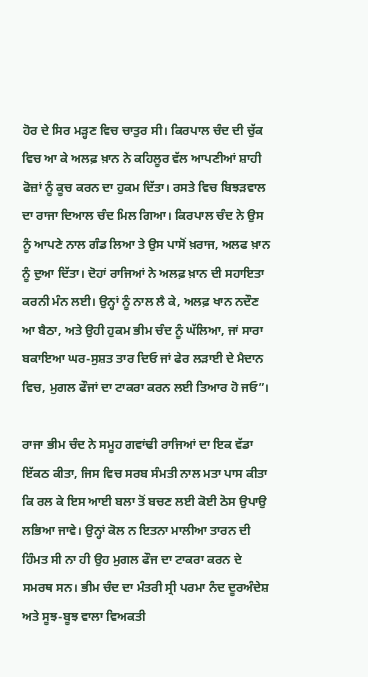ਹੋਰ ਦੇ ਸਿਰ ਮੜ੍ਹਣ ਵਿਚ ਚਾਤੁਰ ਸੀ। ਕਿਰਪਾਲ ਚੰਦ ਦੀ ਚੁੱਕ ਵਿਚ ਆ ਕੇ ਅਲਫ਼ ਖ਼ਾਨ ਨੇ ਕਹਿਲੂਰ ਵੱਲ ਆਪਣੀਆਂ ਸ਼ਾਹੀ ਫੋਜ਼ਾਂ ਨੂੰ ਕੂਚ ਕਰਨ ਦਾ ਹੁਕਮ ਦਿੱਤਾ। ਰਸਤੇ ਵਿਚ ਬਿਝੜਵਾਲ ਦਾ ਰਾਜਾ ਦਿਆਲ ਚੰਦ ਮਿਲ ਗਿਆ। ਕਿਰਪਾਲ ਚੰਦ ਨੇ ਉਸ ਨੂੰ ਆਪਣੇ ਨਾਲ ਗੰਡ ਲਿਆ ਤੇ ਉਸ ਪਾਸੋਂ ਖ਼ਰਾਜ, ਅਲਫ ਖ਼ਾਨ ਨੂੰ ਦੁਆ ਦਿੱਤਾ। ਦੋਹਾਂ ਰਾਜਿਆਂ ਨੇ ਅਲਫ਼ ਖ਼ਾਨ ਦੀ ਸਹਾਇਤਾ ਕਰਨੀ ਮੰਨ ਲਈ। ਉਨ੍ਹਾਂ ਨੂੰ ਨਾਲ ਲੈ ਕੇ, ਅਲਫ਼ ਖਾਨ ਨਦੌਣ ਆ ਬੈਠਾ, ਅਤੇ ਉਹੀ ਹੁਕਮ ਭੀਮ ਚੰਦ ਨੂੰ ਘੱਲਿਆ, ਜਾਂ ਸਾਰਾ ਬਕਾਇਆ ਘਰ-ਸੁਸ਼ਤ ਤਾਰ ਦਿਓ ਜਾਂ ਫੇਰ ਲੜਾਈ ਦੇ ਮੈਦਾਨ ਵਿਚ, ਮੁਗਲ ਫੌਜਾਂ ਦਾ ਟਾਕਰਾ ਕਰਨ ਲਈ ਤਿਆਰ ਹੋ ਜਓ”।

ਰਾਜਾ ਭੀਮ ਚੰਦ ਨੇ ਸਮੂਹ ਗਵਾਂਢੀ ਰਾਜਿਆਂ ਦਾ ਇਕ ਵੱਡਾ ਇੱਕਠ ਕੀਤਾ, ਜਿਸ ਵਿਚ ਸਰਬ ਸੰਮਤੀ ਨਾਲ ਮਤਾ ਪਾਸ ਕੀਤਾ ਕਿ ਰਲ ਕੇ ਇਸ ਆਈ ਬਲਾ ਤੋਂ ਬਚਣ ਲਈ ਕੋਈ ਠੋਸ ਉਪਾਉ ਲਭਿਆ ਜਾਵੇ। ਉਨ੍ਹਾਂ ਕੋਲ ਨ ਇਤਨਾ ਮਾਲੀਆ ਤਾਰਨ ਦੀ ਹਿੰਮਤ ਸੀ ਨਾ ਹੀ ਉਹ ਮੁਗਲ ਫੌਜ ਦਾ ਟਾਕਰਾ ਕਰਨ ਦੇ ਸਮਰਥ ਸਨ। ਭੀਮ ਚੰਦ ਦਾ ਮੰਤਰੀ ਸ੍ਰੀ ਪਰਮਾ ਨੰਦ ਦੂਰਅੰਦੇਸ਼ ਅਤੇ ਸੂਝ-ਬੂਝ ਵਾਲਾ ਵਿਅਕਤੀ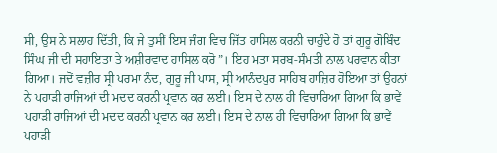ਸੀ, ਉਸ ਨੇ ਸਲਾਹ ਦਿੱਤੀ, ਕਿ ਜੇ ਤੁਸੀਂ ਇਸ ਜੰਗ ਵਿਚ ਜਿੱਤ ਹਾਸਿਲ ਕਰਨੀ ਚਾਹੁੰਦੇ ਹੋ ਤਾਂ ਗੁਰੂ ਗੋਬਿੰਦ ਸਿੰਘ ਜੀ ਦੀ ਸਹਾਇਤਾ ਤੇ ਅਸ਼ੀਰਵਾਦ ਹਾਸਿਲ ਕਰੋ”। ਇਹ ਮਤਾ ਸਰਬ-ਸੰਮਤੀ ਨਾਲ ਪਰਵਾਨ ਕੀਤਾ ਗਿਆ। ਜਦੋਂ ਵਜ਼ੀਰ ਸ੍ਰੀ ਪਰਮਾ ਨੰਦ, ਗੁਰੂ ਜੀ ਪਾਸ, ਸ੍ਰੀ ਆਨੰਦਪੁਰ ਸਾਹਿਬ ਹਾਜ਼ਿਰ ਹੋਇਆ ਤਾਂ ਉਹਨਾਂ ਨੇ ਪਹਾੜੀ ਰਾਜਿਆਂ ਦੀ ਮਦਦ ਕਰਨੀ ਪ੍ਰਵਾਨ ਕਰ ਲਈ। ਇਸ ਦੇ ਨਾਲ ਹੀ ਵਿਚਾਰਿਆ ਗਿਆ ਕਿ ਭਾਵੇਂ ਪਹਾੜੀ ਰਾਜਿਆਂ ਦੀ ਮਦਦ ਕਰਨੀ ਪ੍ਰਵਾਨ ਕਰ ਲਈ। ਇਸ ਦੇ ਨਾਲ ਹੀ ਵਿਚਾਰਿਆ ਗਿਆ ਕਿ ਭਾਵੇਂ ਪਹਾੜੀ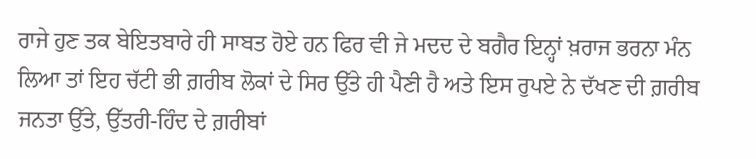ਰਾਜੇ ਹੁਣ ਤਕ ਬੇਇਤਬਾਰੇ ਹੀ ਸਾਬਤ ਹੋਏ ਹਨ ਫਿਰ ਵੀ ਜੇ ਮਦਦ ਦੇ ਬਗੈਰ ਇਨ੍ਹਾਂ ਖ਼ਰਾਜ ਭਰਨਾ ਮੰਨ ਲਿਆ ਤਾਂ ਇਹ ਚੱਟੀ ਭੀ ਗ਼ਰੀਬ ਲੋਕਾਂ ਦੇ ਸਿਰ ਉੱਤੇ ਹੀ ਪੈਣੀ ਹੈ ਅਤੇ ਇਸ ਰੁਪਏ ਨੇ ਦੱਖਣ ਦੀ ਗ਼ਰੀਬ ਜਨਤਾ ਉੱਤੇ, ਉੱਤਰੀ-ਹਿੰਦ ਦੇ ਗ਼ਰੀਬਾਂ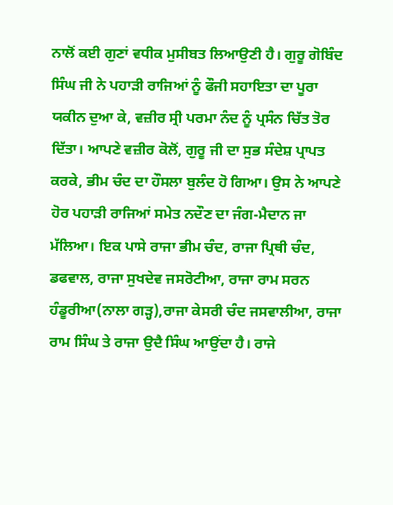ਨਾਲੋਂ ਕਈ ਗੁਣਾਂ ਵਧੀਕ ਮੁਸੀਬਤ ਲਿਆਉਣੀ ਹੈ। ਗੁਰੂ ਗੋਬਿੰਦ ਸਿੰਘ ਜੀ ਨੇ ਪਹਾੜੀ ਰਾਜਿਆਂ ਨੂੰ ਫੌਜੀ ਸਹਾਇਤਾ ਦਾ ਪੂਰਾ ਯਕੀਨ ਦੁਆ ਕੇ, ਵਜ਼ੀਰ ਸ੍ਰੀ ਪਰਮਾ ਨੰਦ ਨੂੰ ਪ੍ਰਸੰਨ ਚਿੱਤ ਤੋਰ ਦਿੱਤਾ। ਆਪਣੇ ਵਜ਼ੀਰ ਕੋਲੋਂ, ਗੁਰੂ ਜੀ ਦਾ ਸੁਭ ਸੰਦੇਸ਼ ਪ੍ਰਾਪਤ ਕਰਕੇ, ਭੀਮ ਚੰਦ ਦਾ ਹੌਸਲਾ ਬੁਲੰਦ ਹੋ ਗਿਆ। ਉਸ ਨੇ ਆਪਣੇ ਹੋਰ ਪਹਾੜੀ ਰਾਜਿਆਂ ਸਮੇਤ ਨਦੌਣ ਦਾ ਜੰਗ-ਮੈਦਾਨ ਜਾ ਮੱਲਿਆ। ਇਕ ਪਾਸੇ ਰਾਜਾ ਭੀਮ ਚੰਦ, ਰਾਜਾ ਪ੍ਰਿਥੀ ਚੰਦ, ਡਫਵਾਲ, ਰਾਜਾ ਸੁਖਦੇਵ ਜਸਰੋਟੀਆ, ਰਾਜਾ ਰਾਮ ਸਰਨ ਹੰਡੂਰੀਆ(ਨਾਲਾ ਗੜ੍ਹ),ਰਾਜਾ ਕੇਸਰੀ ਚੰਦ ਜਸਵਾਲੀਆ, ਰਾਜਾ ਰਾਮ ਸਿੰਘ ਤੇ ਰਾਜਾ ਉਦੈ ਸਿੰਘ ਆਉਂਦਾ ਹੈ। ਰਾਜੇ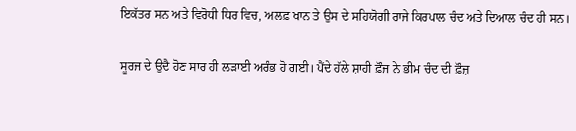ਇਕੱਤਰ ਸਨ ਅਤੇ ਵਿਰੋਧੀ ਧਿਰ ਵਿਚ, ਅਲਫ਼ ਖਾਨ ਤੇ ਉਸ ਦੇ ਸਹਿਯੋਗੀ ਰਾਜੇ ਕਿਰਪਾਲ ਚੰਦ ਅਤੇ ਦਿਆਲ ਚੰਦ ਹੀ ਸਨ।

ਸੂਰਜ ਦੇ ਉਦੈ ਹੋਣ ਸਾਰ ਹੀ ਲੜਾਈ ਅਰੰਭ ਹੋ ਗਈ। ਪੈਂਦੇ ਹੱਲੇ ਸ਼ਾਹੀ ਫ਼ੌਜ ਨੇ ਭੀਮ ਚੰਦ ਦੀ ਫ਼ੌਜ਼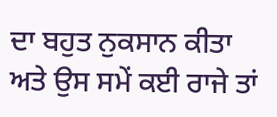ਦਾ ਬਹੁਤ ਨੁਕਸਾਨ ਕੀਤਾ ਅਤੇ ਉਸ ਸਮੇਂ ਕਈ ਰਾਜੇ ਤਾਂ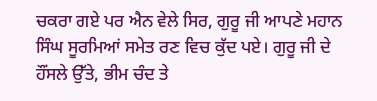ਚਕਰਾ ਗਏ ਪਰ ਐਨ ਵੇਲੇ ਸਿਰ, ਗੁਰੂ ਜੀ ਆਪਣੇ ਮਹਾਨ ਸਿੰਘ ਸੂਰਮਿਆਂ ਸਮੇਤ ਰਣ ਵਿਚ ਕੁੱਦ ਪਏ। ਗੁਰੂ ਜੀ ਦੇ ਹੌਂਸਲੇ ਉੱਤੇ, ਭੀਮ ਚੰਦ ਤੇ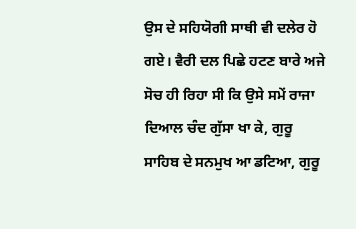ਉਸ ਦੇ ਸਹਿਯੋਗੀ ਸਾਥੀ ਵੀ ਦਲੇਰ ਹੋ ਗਏ। ਵੈਰੀ ਦਲ ਪਿਛੇ ਹਟਣ ਬਾਰੇ ਅਜੇ ਸੋਚ ਹੀ ਰਿਹਾ ਸੀ ਕਿ ਉਸੇ ਸਮੇਂ ਰਾਜਾ ਦਿਆਲ ਚੰਦ ਗੁੱਸਾ ਖਾ ਕੇ, ਗੁਰੂ ਸਾਹਿਬ ਦੇ ਸਨਮੁਖ ਆ ਡਟਿਆ, ਗੁਰੂ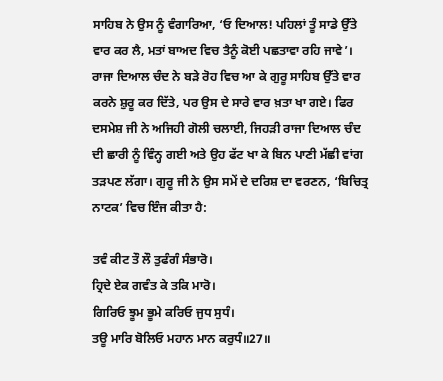ਸਾਹਿਬ ਨੇ ਉਸ ਨੂੰ ਵੰਗਾਰਿਆ, ‘ਓ ਦਿਆਲ! ਪਹਿਲਾਂ ਤੂੰ ਸਾਡੇ ਉੱਤੇ ਵਾਰ ਕਰ ਲੈ, ਮਤਾਂ ਬਾਅਦ ਵਿਚ ਤੈਨੂੰ ਕੋਈ ਪਛਤਾਵਾ ਰਹਿ ਜਾਵੇ’। ਰਾਜਾ ਦਿਆਲ ਚੰਦ ਨੇ ਬੜੇ ਰੋਹ ਵਿਚ ਆ ਕੇ ਗੁਰੂ ਸਾਹਿਬ ਉੱਤੇ ਵਾਰ ਕਰਨੇ ਸ਼ੁਰੂ ਕਰ ਦਿੱਤੇ, ਪਰ ਉਸ ਦੇ ਸਾਰੇ ਵਾਰ ਖ਼ਤਾ ਖਾ ਗਏ। ਫਿਰ ਦਸਮੇਸ਼ ਜੀ ਨੇ ਅਜਿਹੀ ਗੋਲੀ ਚਲਾਈ, ਜਿਹੜੀ ਰਾਜਾ ਦਿਆਲ ਚੰਦ ਦੀ ਛਾਰੀ ਨੂੰ ਵਿੰਨ੍ਹ ਗਈ ਅਤੇ ਉਹ ਫੱਟ ਖਾ ਕੇ ਬਿਨ ਪਾਣੀ ਮੱਛੀ ਵਾਂਗ ਤੜਪਣ ਲੱਗਾ। ਗੁਰੂ ਜੀ ਨੇ ਉਸ ਸਮੇਂ ਦੇ ਦਰਿਸ਼ ਦਾ ਵਰਣਨ, ‘ਬਿਚਿਤ੍ਰ ਨਾਟਕ’ ਵਿਚ ਇੰਜ ਕੀਤਾ ਹੈ:

ਤਵੰ ਕੀਟ ਤੌ ਲੌ ਤੁਫੰਗੰ ਸੰਭਾਰੋ।
ਹ੍ਰਿਦੇ ਏਕ ਗਵੰਤ ਕੇ ਤਕਿ ਮਾਰੋ।
ਗਿਰਿਓ ਝੂਮ ਭੂਮੇ ਕਰਿਓ ਜੁਧ ਸੁਧੰ।
ਤਊ ਮਾਰਿ ਬੋਲਿਓ ਮਹਾਨ ਮਾਨ ਕਰੁਧੰ॥27॥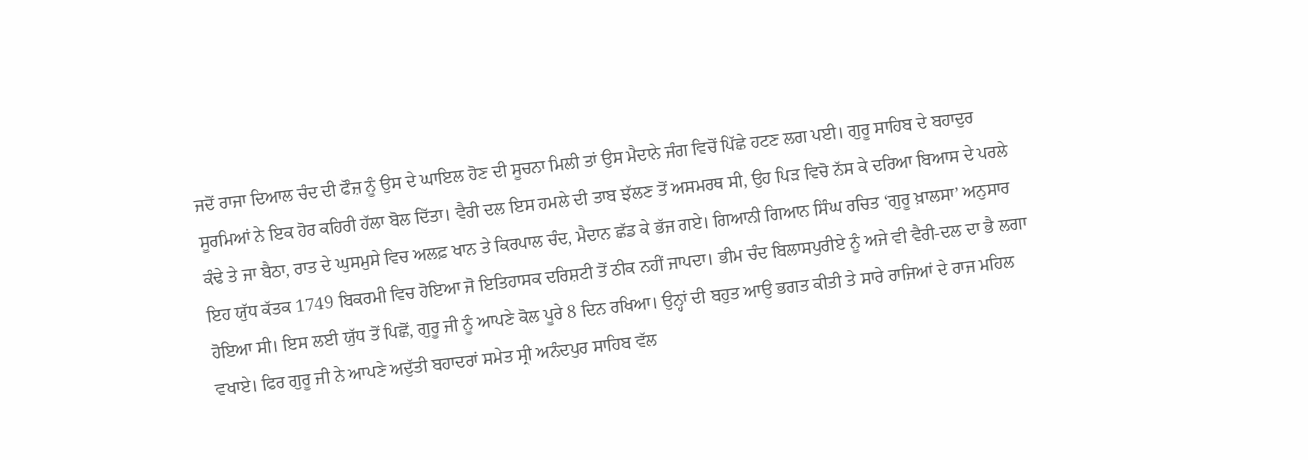ਜਦੋਂ ਰਾਜਾ ਦਿਆਲ ਚੰਦ ਦੀ ਫੌਜ਼ ਨੂੰ ਉਸ ਦੇ ਘਾਇਲ ਹੋਣ ਦੀ ਸੂਚਨਾ ਮਿਲੀ ਤਾਂ ਉਸ ਮੈਦਾਨੇ ਜੰਗ ਵਿਚੋਂ ਪਿੱਛੇ ਹਟਣ ਲਗ ਪਈ। ਗੁਰੂ ਸਾਹਿਬ ਦੇ ਬਹਾਦੁਰ ਸੂਰਮਿਆਂ ਨੇ ਇਕ ਹੋਰ ਕਹਿਰੀ ਹੱਲਾ ਬੋਲ ਦਿੱਤਾ। ਵੈਰੀ ਦਲ ਇਸ ਹਮਲੇ ਦੀ ਤਾਬ ਝੱਲਣ ਤੋਂ ਅਸਮਰਥ ਸੀ, ਉਹ ਪਿੜ ਵਿਚੋ ਨੱਸ ਕੇ ਦਰਿਆ ਬਿਆਸ ਦੇ ਪਰਲੇ ਕੰਢੇ ਤੇ ਜਾ ਬੈਠਾ, ਰਾਤ ਦੇ ਘੁਸਮੁਸੇ ਵਿਚ ਅਲਫ਼ ਖਾਨ ਤੇ ਕਿਰਪਾਲ ਚੰਦ, ਮੈਦਾਨ ਛੱਡ ਕੇ ਭੱਜ ਗਏ। ਗਿਆਨੀ ਗਿਆਨ ਸਿੰਘ ਰਚਿਤ ‘ਗੁਰੂ ਖ਼ਾਲਸਾ’ ਅਨੁਸਾਰ ਇਹ ਯੁੱਧ ਕੱਤਕ 1749 ਬਿਕਰਮੀ ਵਿਚ ਹੋਇਆ ਜੋ ਇਤਿਹਾਸਕ ਦਰਿਸ਼ਟੀ ਤੋਂ ਠੀਕ ਨਹੀਂ ਜਾਪਦਾ। ਭੀਮ ਚੰਦ ਬਿਲਾਸਪੁਰੀਏ ਨੂੰ ਅਜੇ ਵੀ ਵੈਰੀ-ਦਲ ਦਾ ਭੈ ਲਗਾ ਹੋਇਆ ਸੀ। ਇਸ ਲਈ ਯੁੱਧ ਤੋਂ ਪਿਛੋਂ, ਗੁਰੂ ਜੀ ਨੂੰ ਆਪਣੇ ਕੋਲ ਪੂਰੇ 8 ਦਿਨ ਰਖਿਆ। ਉਨ੍ਹਾਂ ਦੀ ਬਹੁਤ ਆਉ ਭਗਤ ਕੀਤੀ ਤੇ ਸਾਰੇ ਰਾਜਿਆਂ ਦੇ ਰਾਜ ਮਹਿਲ ਵਖਾਏ। ਫਿਰ ਗੁਰੂ ਜੀ ਨੇ ਆਪਣੇ ਅਦੁੱਤੀ ਬਹਾਦਰਾਂ ਸਮੇਤ ਸ੍ਰੀ ਅਨੰਦਪੁਰ ਸਾਹਿਬ ਵੱਲ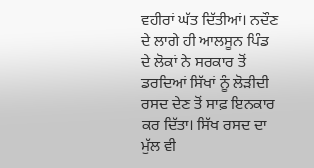ਵਹੀਰਾਂ ਘੱਤ ਦਿੱਤੀਆਂ। ਨਦੌਣ ਦੇ ਲਾਗੇ ਹੀ ਆਲਸੂਨ ਪਿੰਡ ਦੇ ਲੋਕਾਂ ਨੇ ਸਰਕਾਰ ਤੋਂ ਡਰਦਿਆਂ ਸਿੱਖਾਂ ਨੂੰ ਲੋੜੀਦੀ ਰਸਦ ਦੇਣ ਤੋਂ ਸਾਫ਼ ਇਨਕਾਰ ਕਰ ਦਿੱਤਾ। ਸਿੱਖ ਰਸਦ ਦਾ ਮੁੱਲ ਵੀ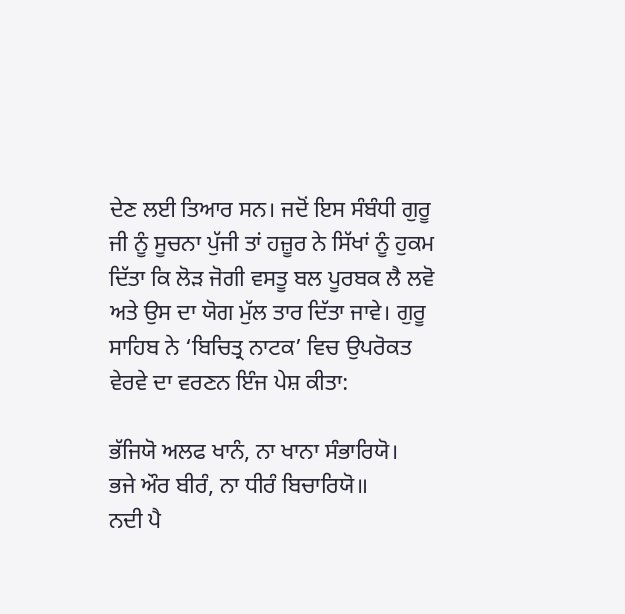ਦੇਣ ਲਈ ਤਿਆਰ ਸਨ। ਜਦੋਂ ਇਸ ਸੰਬੰਧੀ ਗੁਰੂ ਜੀ ਨੂੰ ਸੂਚਨਾ ਪੁੱਜੀ ਤਾਂ ਹਜ਼ੂਰ ਨੇ ਸਿੱਖਾਂ ਨੂੰ ਹੁਕਮ ਦਿੱਤਾ ਕਿ ਲੋੜ ਜੋਗੀ ਵਸਤੂ ਬਲ ਪੂਰਬਕ ਲੈ ਲਵੋ ਅਤੇ ਉਸ ਦਾ ਯੋਗ ਮੁੱਲ ਤਾਰ ਦਿੱਤਾ ਜਾਵੇ। ਗੁਰੂ ਸਾਹਿਬ ਨੇ ‘ਬਿਚਿਤ੍ਰ ਨਾਟਕ’ ਵਿਚ ਉਪਰੋਕਤ ਵੇਰਵੇ ਦਾ ਵਰਣਨ ਇੰਜ ਪੇਸ਼ ਕੀਤਾ:

ਭੱਜਿਯੋ ਅਲਫ ਖਾਨੰ, ਨਾ ਖਾਨਾ ਸੰਭਾਰਿਯੋ।
ਭਜੇ ਔਰ ਬੀਰੰ, ਨਾ ਧੀਰੰ ਬਿਚਾਰਿਯੋ॥
ਨਦੀ ਪੈ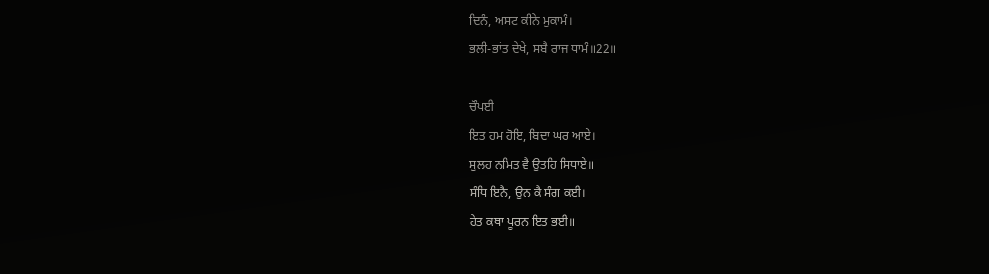ਦਿਨੰ, ਅਸਟ ਕੀਨੇ ਮੁਕਾਮੰ।
ਭਲੀ-ਭਾਂਤ ਦੇਖੇ, ਸਬੈ ਰਾਜ ਧਾਮੰ॥22॥

ਚੌਪਈ
ਇਤ ਹਮ ਹੋਇ, ਬਿਦਾ ਘਰ ਆਏ।
ਸੁਲਹ ਨਮਿਤ ਵੈ ਉਤਹਿ ਸਿਧਾਏ॥
ਸੰਧਿ ਇਨੈ, ਉਨ ਕੈ ਸੰਗ ਕਈ।
ਹੇਤ ਕਥਾ ਪੂਰਨ ਇਤ ਭਈ॥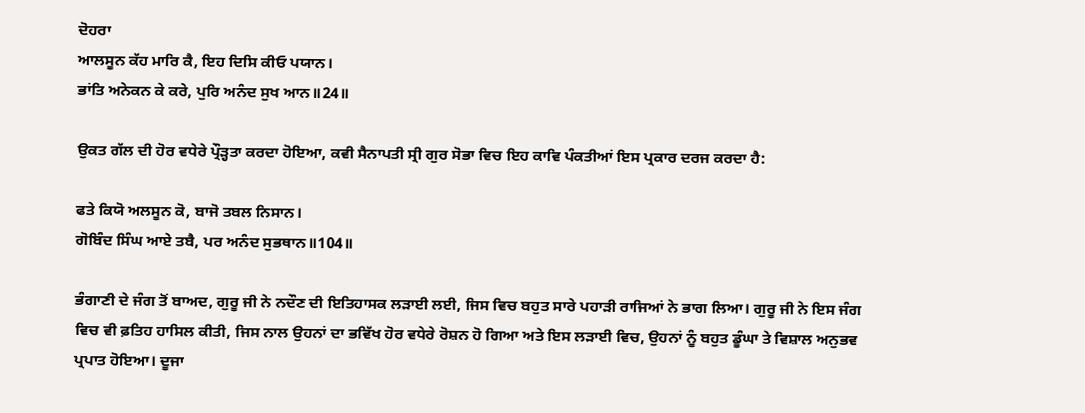ਦੋਹਰਾ
ਆਲਸੂਨ ਕੱਹ ਮਾਰਿ ਕੈ, ਇਹ ਦਿਸਿ ਕੀਓ ਪਯਾਨ।
ਭਾਂਤਿ ਅਨੇਕਨ ਕੇ ਕਰੇ, ਪੁਰਿ ਅਨੰਦ ਸੁਖ ਆਨ॥24॥

ਉਕਤ ਗੱਲ ਦੀ ਹੋਰ ਵਧੇਰੇ ਪ੍ਰੌੜ੍ਹਤਾ ਕਰਦਾ ਹੋਇਆ, ਕਵੀ ਸੈਨਾਪਤੀ ਸ੍ਰੀ ਗੁਰ ਸੋਭਾ ਵਿਚ ਇਹ ਕਾਵਿ ਪੰਕਤੀਆਂ ਇਸ ਪ੍ਰਕਾਰ ਦਰਜ ਕਰਦਾ ਹੈ:

ਫਤੇ ਕਿਯੋ ਅਲਸੂਨ ਕੋ, ਬਾਜੋ ਤਬਲ ਨਿਸਾਨ।
ਗੋਬਿੰਦ ਸਿੰਘ ਆਏ ਤਬੈ, ਪਰ ਅਨੰਦ ਸੁਭਥਾਨ॥104॥

ਭੰਗਾਣੀ ਦੇ ਜੰਗ ਤੋਂ ਬਾਅਦ, ਗੁਰੂ ਜੀ ਨੇ ਨਦੌਣ ਦੀ ਇਤਿਹਾਸਕ ਲੜਾਈ ਲਈ, ਜਿਸ ਵਿਚ ਬਹੁਤ ਸਾਰੇ ਪਹਾੜੀ ਰਾਜਿਆਂ ਨੇ ਭਾਗ ਲਿਆ। ਗੁਰੂ ਜੀ ਨੇ ਇਸ ਜੰਗ ਵਿਚ ਵੀ ਫ਼ਤਿਹ ਹਾਸਿਲ ਕੀਤੀ, ਜਿਸ ਨਾਲ ਉਹਨਾਂ ਦਾ ਭਵਿੱਖ ਹੋਰ ਵਧੇਰੇ ਰੋਸ਼ਨ ਹੋ ਗਿਆ ਅਤੇ ਇਸ ਲੜਾਈ ਵਿਚ, ਉਹਨਾਂ ਨੂੰ ਬਹੁਤ ਡੂੰਘਾ ਤੇ ਵਿਸ਼ਾਲ ਅਨੁਭਵ ਪ੍ਰਪਾਤ ਹੋਇਆ। ਦੂਜਾ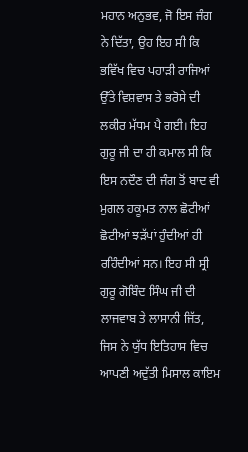ਮਹਾਨ ਅਨੁਭਵ, ਜੋ ਇਸ ਜੰਗ ਨੇ ਦਿੱਤਾ, ਉਹ ਇਹ ਸੀ ਕਿ ਭਵਿੱਖ ਵਿਚ ਪਹਾੜੀ ਰਾਜਿਆਂ ਉੱਤੇ ਵਿਸ਼ਵਾਸ ਤੇ ਭਰੋਸੇ ਦੀ ਲਕੀਰ ਮੱਧਮ ਪੈ ਗਈ। ਇਹ ਗੁਰੂ ਜੀ ਦਾ ਹੀ ਕਮਾਲ ਸੀ ਕਿ ਇਸ ਨਦੌਣ ਦੀ ਜੰਗ ਤੋਂ ਬਾਦ ਵੀ ਮੁਗਲ ਹਕੂਮਤ ਨਾਲ ਛੋਟੀਆਂ ਛੋਟੀਆਂ ਝੜੱਪਾਂ ਹੁੰਦੀਆਂ ਹੀ ਰਹਿੰਦੀਆਂ ਸਨ। ਇਹ ਸੀ ਸ੍ਰੀ ਗੁਰੂ ਗੋਬਿੰਦ ਸਿੰਘ ਜੀ ਦੀ ਲਾਜਵਾਬ ਤੇ ਲਾਸਾਨੀ ਜਿੱਤ, ਜਿਸ ਨੇ ਯੁੱਧ ਇਤਿਹਾਸ ਵਿਚ ਆਪਣੀ ਅਦੁੱਤੀ ਮਿਸਾਲ ਕਾਇਮ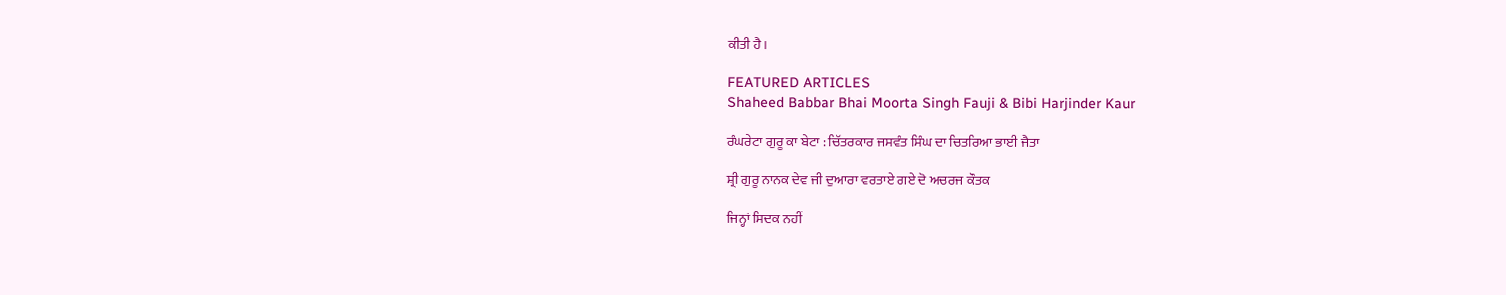ਕੀਤੀ ਹੈ।

FEATURED ARTICLES
Shaheed Babbar Bhai Moorta Singh Fauji & Bibi Harjinder Kaur

ਰੰਘਰੇਟਾ ਗੁਰੂ ਕਾ ਬੇਟਾ : ਚਿੱਤਰਕਾਰ ਜਸਵੰਤ ਸਿੰਘ ਦਾ ਚਿਤਰਿਆ ਭਾਈ ਜੈਤਾ

ਸ਼੍ਰੀ ਗੁਰੂ ਨਾਨਕ ਦੇਵ ਜੀ ਦੁਆਰਾ ਵਰਤਾਏ ਗਏ ਦੋ ਅਚਰਜ ਕੌਤਕ

ਜਿਨ੍ਹਾਂ ਸਿਦਕ ਨਹੀਂ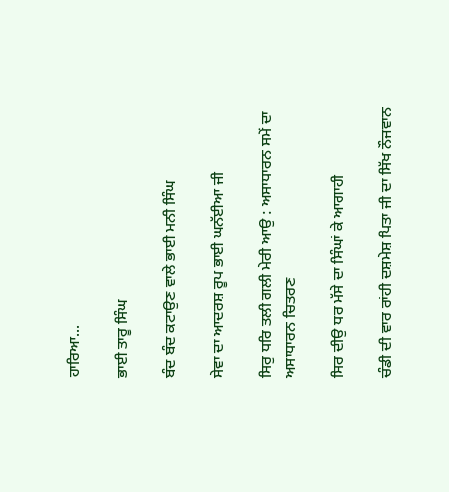ਹਾਰਿਆ...

ਭਾਈ ਤਾਰੂ ਸਿੰਘ

ਬੰਦ ਬੰਦ ਕਟਾਉਣ ਵਾਲੇ ਭਾਈ ਮਨੀ ਸਿੰਘ

ਸੇਵਾ ਦਾ ਆਦਰਸ਼ ਰੂਪ ਭਾਈ ਘਨੱਈਆ ਜੀ

ਸਿਰੁ ਧਰਿ ਤਲੀ ਗਲੀ ਮੇਰੀ ਆਉ : ਅਸਾਧਾਰਨ ਸਮੇਂ ਦਾ ਅਸਾਧਾਰਨ ਚਿਤਰਣ

ਸਿਰ ਦੀਉ ਧਰ ਮੱਸੇ ਦਾ ਸਿੰਘਾਂ ਕੇ ਆਗਾਹੀ

ਚੰਡੀ ਦੀ ਵਾਰ ਰਾਂਹੀ ਦਸ਼ਮੇਸ਼ ਪਿਤਾ ਜੀ ਦਾ ਸਿੱਖ ਨੌਜਵਾਨ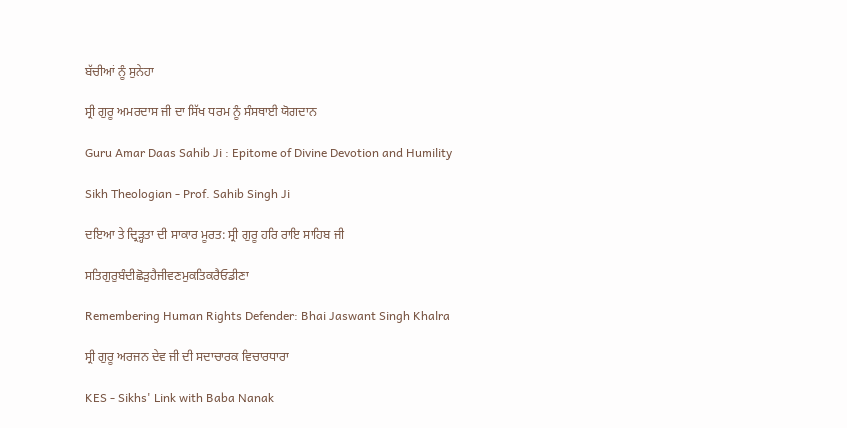ਬੱਚੀਆਂ ਨੂੰ ਸੁਨੇਹਾ

ਸ੍ਰੀ ਗੁਰੂ ਅਮਰਦਾਸ ਜੀ ਦਾ ਸਿੱਖ ਧਰਮ ਨੂੰ ਸੰਸਥਾਈ ਯੋਗਦਾਨ

Guru Amar Daas Sahib Ji : Epitome of Divine Devotion and Humility

Sikh Theologian - Prof. Sahib Singh Ji

ਦਇਆ ਤੇ ਦ੍ਰਿੜ੍ਹਤਾ ਦੀ ਸਾਕਾਰ ਮੂਰਤ: ਸ੍ਰੀ ਗੁਰੂ ਹਰਿ ਰਾਇ ਸਾਹਿਬ ਜੀ

ਸਤਿਗੁਰੁਬੰਦੀਛੋੜੁਹੈਜੀਵਣਮੁਕਤਿਕਰੈਓਡੀਣਾ

Remembering Human Rights Defender: Bhai Jaswant Singh Khalra

ਸ੍ਰੀ ਗੁਰੂ ਅਰਜਨ ਦੇਵ ਜੀ ਦੀ ਸਦਾਚਾਰਕ ਵਿਚਾਰਧਾਰਾ

KES - Sikhs' Link with Baba Nanak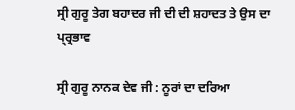ਸ੍ਰੀ ਗੁਰੂ ਤੇਗ ਬਹਾਦਰ ਜੀ ਦੀ ਦੀ ਸ਼ਹਾਦਤ ਤੇ ਉਸ ਦਾ ਪ੍ਰ੍ਰਭਾਵ

ਸ੍ਰੀ ਗੁਰੂ ਨਾਨਕ ਦੇਵ ਜੀ : ਨੂਰਾਂ ਦਾ ਦਰਿਆ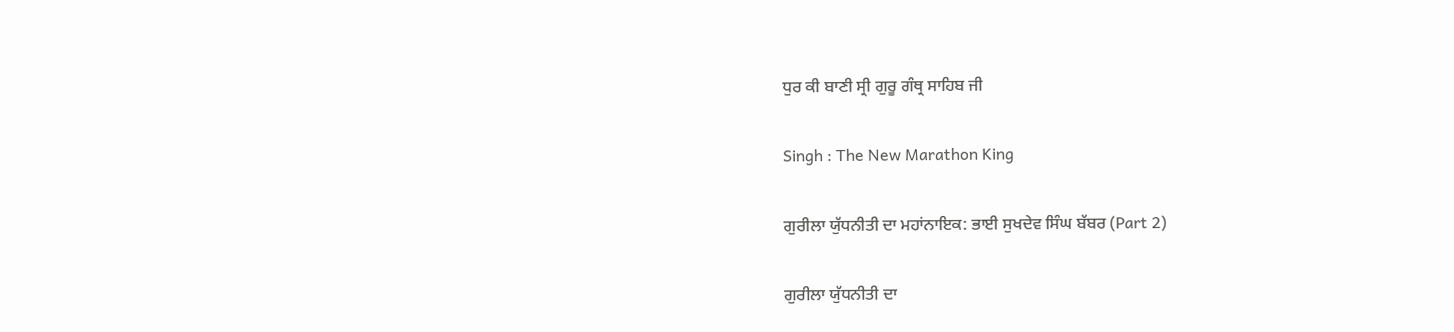ਧੁਰ ਕੀ ਬਾਣੀ ਸ੍ਰੀ ਗੁਰੂ ਗੰਥ੍ਰ ਸਾਹਿਬ ਜੀ

Singh : The New Marathon King

ਗੁਰੀਲਾ ਯੁੱਧਨੀਤੀ ਦਾ ਮਹਾਂਨਾਇਕ: ਭਾਈ ਸੁਖਦੇਵ ਸਿੰਘ ਬੱਬਰ (Part 2)

ਗੁਰੀਲਾ ਯੁੱਧਨੀਤੀ ਦਾ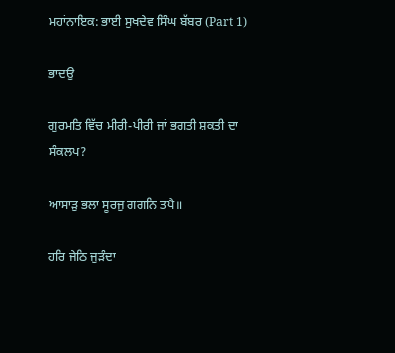ਮਹਾਂਨਾਇਕ: ਭਾਈ ਸੁਖਦੇਵ ਸਿੰਘ ਬੱਬਰ (Part 1)

ਭਾਦਉ

ਗੁਰਮਤਿ ਵਿੱਚ ਮੀਰੀ-ਪੀਰੀ ਜਾਂ ਭਗਤੀ ਸ਼ਕਤੀ ਦਾ ਸੰਕਲਪ?

ਆਸਾੜੁ ਭਲਾ ਸੂਰਜੁ ਗਗਨਿ ਤਪੈ॥

ਹਰਿ ਜੇਠਿ ਜੁੜੰਦਾ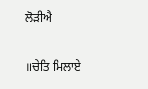ਲੋੜੀਐ

॥ਚੇਤਿ ਮਿਲਾਏ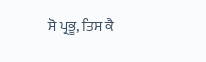ਸੋ ਪ੍ਰਭੂ, ਤਿਸ ਕੈ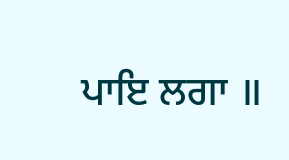ਪਾਇ ਲਗਾ ॥